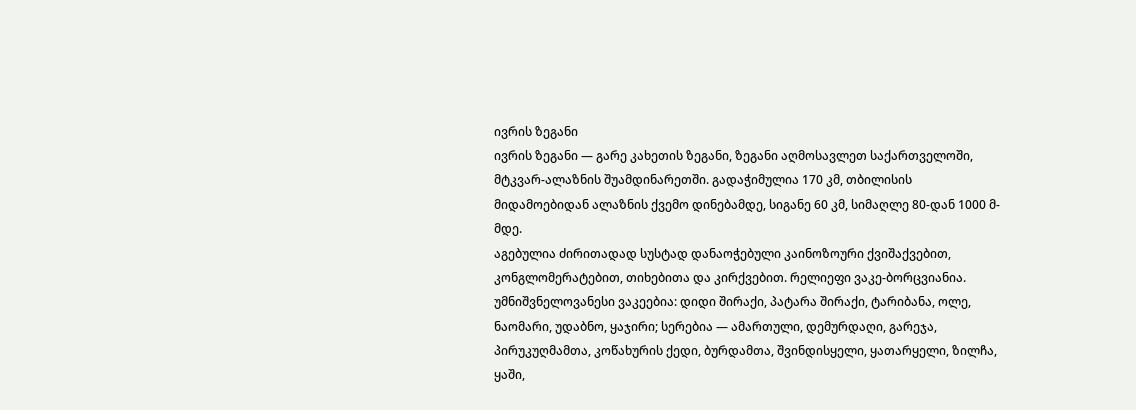ივრის ზეგანი
ივრის ზეგანი — გარე კახეთის ზეგანი, ზეგანი აღმოსავლეთ საქართველოში, მტკვარ-ალაზნის შუამდინარეთში. გადაჭიმულია 170 კმ, თბილისის მიდამოებიდან ალაზნის ქვემო დინებამდე, სიგანე 60 კმ, სიმაღლე 80-დან 1000 მ-მდე.
აგებულია ძირითადად სუსტად დანაოჭებული კაინოზოური ქვიშაქვებით, კონგლომერატებით, თიხებითა და კირქვებით. რელიეფი ვაკე-ბორცვიანია. უმნიშვნელოვანესი ვაკეებია: დიდი შირაქი, პატარა შირაქი, ტარიბანა, ოლე, ნაომარი, უდაბნო, ყაჯირი; სერებია — ამართული, დემურდაღი, გარეჯა, პირუკუღმამთა, კოწახურის ქედი, ბურდამთა, შვინდისყელი, ყათარყელი, ზილჩა, ყაში,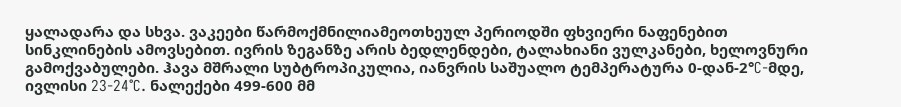ყალადარა და სხვა. ვაკეები წარმოქმნილიამეოთხეულ პერიოდში ფხვიერი ნაფენებით სინკლინების ამოვსებით. ივრის ზეგანზე არის ბედლენდები, ტალახიანი ვულკანები, ხელოვნური გამოქვაბულები. ჰავა მშრალი სუბტროპიკულია, იანვრის საშუალო ტემპერატურა 0-დან-2°C-მდე, ივლისი 23-24°C. ნალექები 499-600 მმ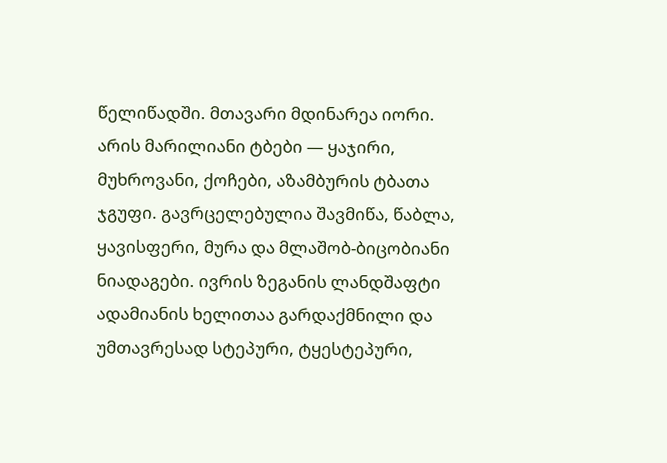წელიწადში. მთავარი მდინარეა იორი. არის მარილიანი ტბები — ყაჯირი, მუხროვანი, ქოჩები, აზამბურის ტბათა ჯგუფი. გავრცელებულია შავმიწა, წაბლა, ყავისფერი, მურა და მლაშობ-ბიცობიანი ნიადაგები. ივრის ზეგანის ლანდშაფტი ადამიანის ხელითაა გარდაქმნილი და უმთავრესად სტეპური, ტყესტეპური,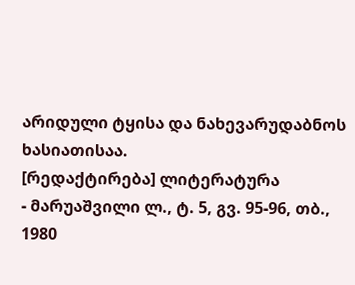არიდული ტყისა და ნახევარუდაბნოს ხასიათისაა.
[რედაქტირება] ლიტერატურა
- მარუაშვილი ლ., ტ. 5, გვ. 95-96, თბ., 1980